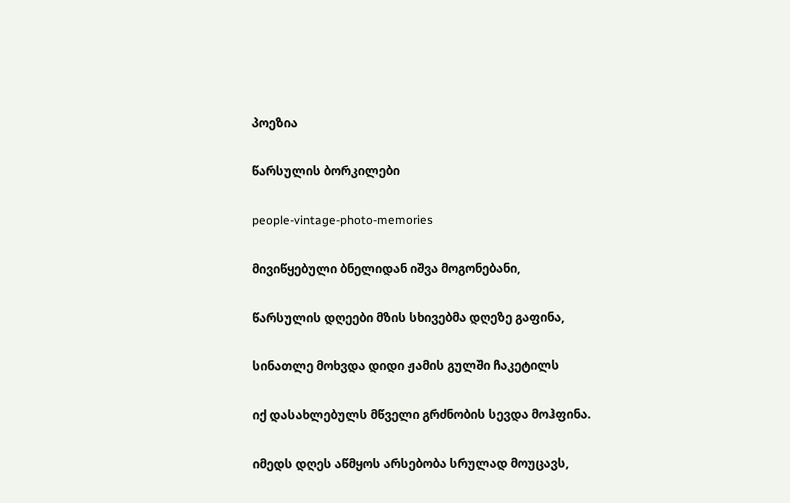პოეზია

წარსულის ბორკილები

people-vintage-photo-memories

მივიწყებული ბნელიდან იშვა მოგონებანი,

წარსულის დღეები მზის სხივებმა დღეზე გაფინა,

სინათლე მოხვდა დიდი ჟამის გულში ჩაკეტილს

იქ დასახლებულს მწველი გრძნობის სევდა მოჰფინა.

იმედს დღეს აწმყოს არსებობა სრულად მოუცავს,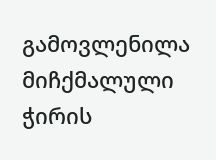გამოვლენილა მიჩქმალული ჭირის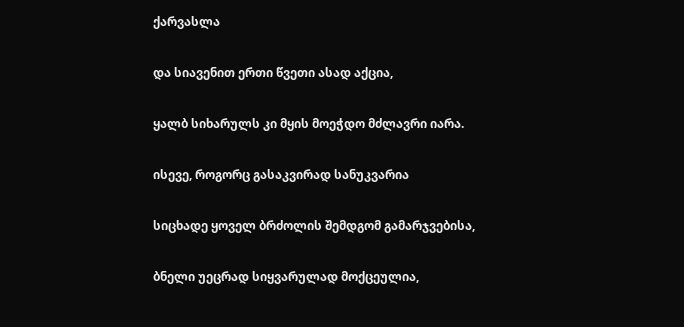ქარვასლა

და სიავენით ერთი წვეთი ასად აქცია,

ყალბ სიხარულს კი მყის მოეჭდო მძლავრი იარა.

ისევე, როგორც გასაკვირად სანუკვარია

სიცხადე ყოველ ბრძოლის შემდგომ გამარჯვებისა,

ბნელი უეცრად სიყვარულად მოქცეულია,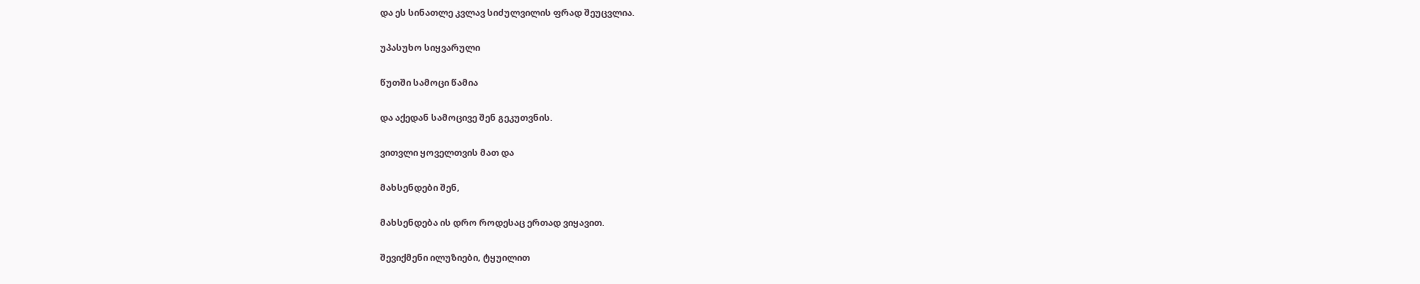და ეს სინათლე კვლავ სიძულვილის ფრად შეუცვლია.

უპასუხო სიყვარული

წუთში სამოცი წამია

და აქედან სამოცივე შენ გეკუთვნის.

ვითვლი ყოველთვის მათ და

მახსენდები შენ,

მახსენდება ის დრო როდესაც ერთად ვიყავით.

შევიქმენი ილუზიები, ტყუილით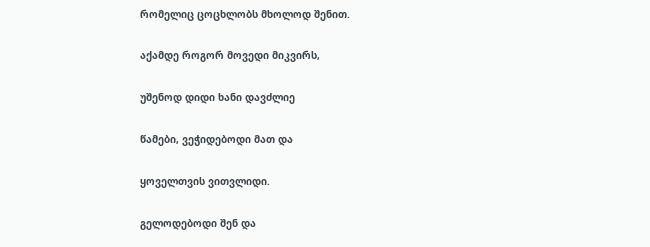რომელიც ცოცხლობს მხოლოდ შენით.

აქამდე როგორ მოვედი მიკვირს,

უშენოდ დიდი ხანი დავძლიე

წამები, ვეჭიდებოდი მათ და

ყოველთვის ვითვლიდი.

გელოდებოდი შენ და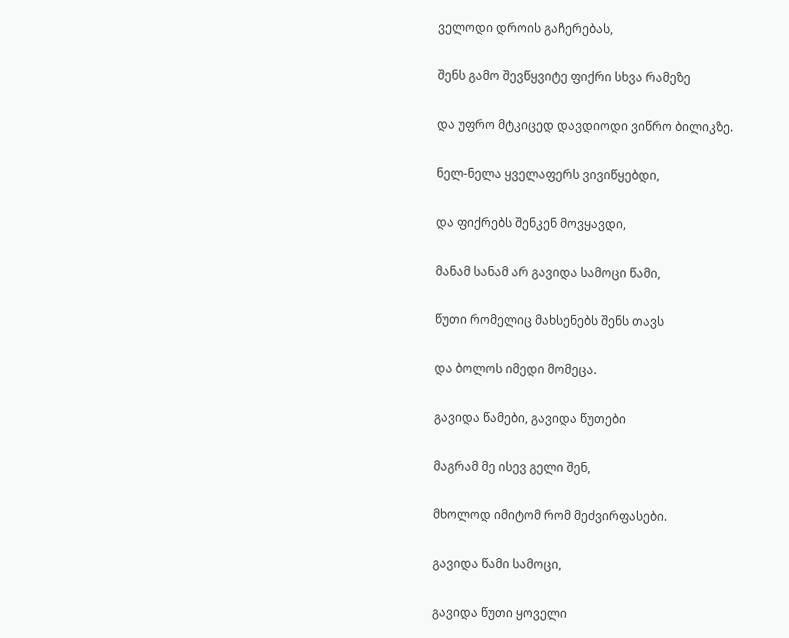ველოდი დროის გაჩერებას,

შენს გამო შევწყვიტე ფიქრი სხვა რამეზე

და უფრო მტკიცედ დავდიოდი ვიწრო ბილიკზე.

ნელ-ნელა ყველაფერს ვივიწყებდი,

და ფიქრებს შენკენ მოვყავდი,

მანამ სანამ არ გავიდა სამოცი წამი,

წუთი რომელიც მახსენებს შენს თავს

და ბოლოს იმედი მომეცა.

გავიდა წამები, გავიდა წუთები

მაგრამ მე ისევ გელი შენ,

მხოლოდ იმიტომ რომ მეძვირფასები.

გავიდა წამი სამოცი,

გავიდა წუთი ყოველი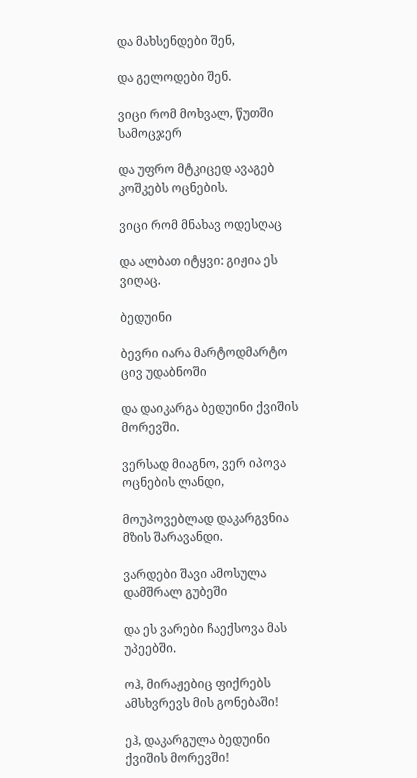და მახსენდები შენ,

და გელოდები შენ.

ვიცი რომ მოხვალ, წუთში სამოცჯერ

და უფრო მტკიცედ ავაგებ კოშკებს ოცნების.

ვიცი რომ მნახავ ოდესღაც

და ალბათ იტყვი: გიჟია ეს ვიღაც.

ბედუინი

ბევრი იარა მარტოდმარტო ცივ უდაბნოში

და დაიკარგა ბედუინი ქვიშის მორევში.

ვერსად მიაგნო, ვერ იპოვა ოცნების ლანდი,

მოუპოვებლად დაკარგვნია მზის შარავანდი.

ვარდები შავი ამოსულა დამშრალ გუბეში

და ეს ვარები ჩაექსოვა მას უპეებში.

ოჰ, მირაჟებიც ფიქრებს ამსხვრევს მის გონებაში!

ეჰ, დაკარგულა ბედუინი ქვიშის მორევში!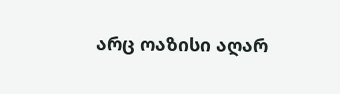არც ოაზისი აღარ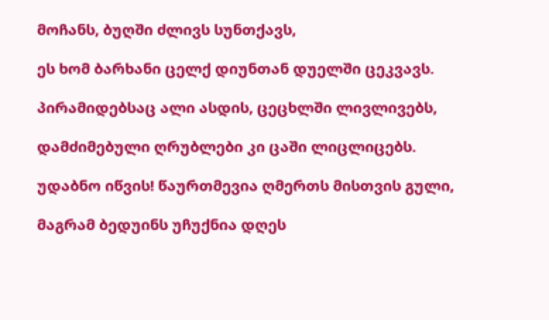მოჩანს, ბუღში ძლივს სუნთქავს,

ეს ხომ ბარხანი ცელქ დიუნთან დუელში ცეკვავს.

პირამიდებსაც ალი ასდის, ცეცხლში ლივლივებს,

დამძიმებული ღრუბლები კი ცაში ლიცლიცებს.

უდაბნო იწვის! წაურთმევია ღმერთს მისთვის გული,

მაგრამ ბედუინს უჩუქნია დღეს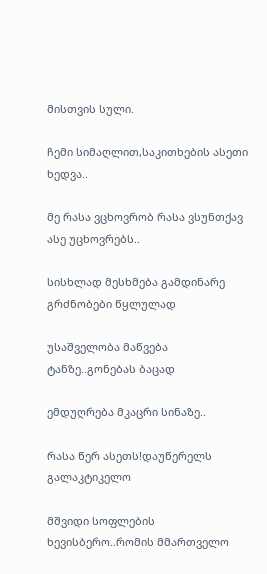მისთვის სული.

ჩემი სიმაღლით,საკითხების ასეთი ხედვა..

მე რასა ვცხოვრობ რასა ვსუნთქავ ასე უცხოვრებს..

სისხლად მესხმება გამდინარე გრძნობები წყლულად

უსაშველობა მაწვება ტანზე..გონებას ბაცად

ემდუღრება მკაცრი სინაზე..

რასა წერ ასეთს!დაუწერელს გალაკტიკელო

მშვიდი სოფლების ხევისბერო..რომის მმართველო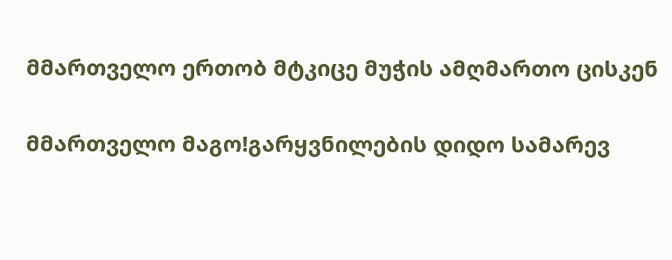მმართველო ერთობ მტკიცე მუჭის ამღმართო ცისკენ

მმართველო მაგო!გარყვნილების დიდო სამარევ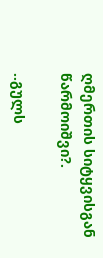ღმერთის სიტყვისგან წარმოიშვი?.

..გულს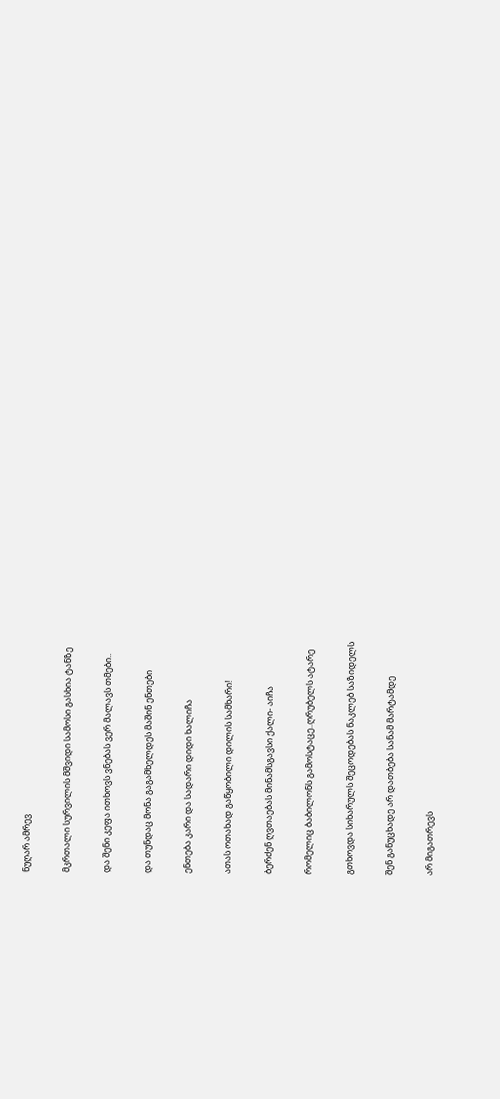ნუღარ ამრევ

მკრთალი სურვილის მშვიდი სამოსი გასხია ტანზე

და შენი კეფა ითხოვს ვნებას ვერ მალავს თმები..

და თუნდაც მონა გაგამხელდეს მაშინ ენთები

ენთება კარი და სადარი დიდი ხალიჩა

ათას ოთახად გაწყობილი დილის სამხარი!

ბერძენ ღვთაებას მინამსგავსი ქალი- აიჩა

რომელიც ბაბილონს გამოსტაცე..ღრუბელს ატარე

გთხოვდა სიხარულს შეცოდებას ნაკლებ საზიდელს

შენ განუცხადე არ დათბება სანამ მარტამდე

არ მიგათრევს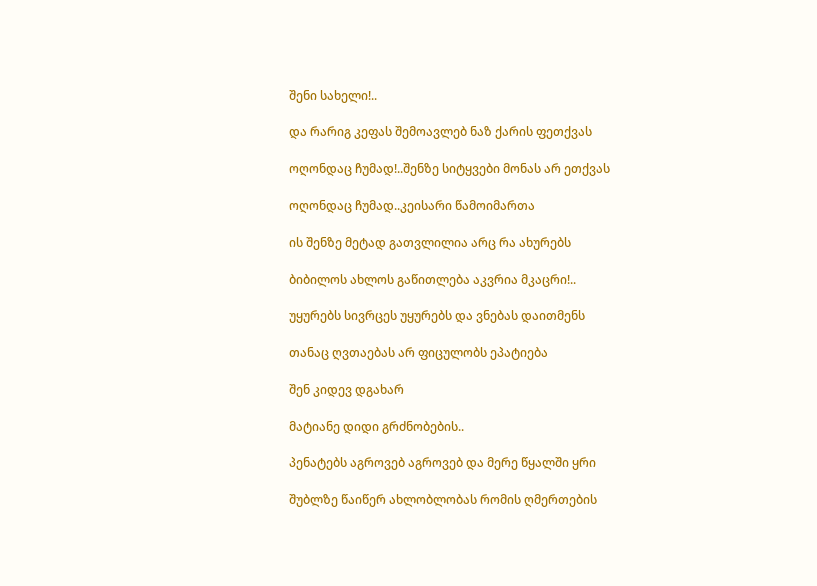შენი სახელი!..

და რარიგ კეფას შემოავლებ ნაზ ქარის ფეთქვას

ოღონდაც ჩუმად!..შენზე სიტყვები მონას არ ეთქვას

ოღონდაც ჩუმად..კეისარი წამოიმართა

ის შენზე მეტად გათვლილია არც რა ახურებს

ბიბილოს ახლოს გაწითლება აკვრია მკაცრი!..

უყურებს სივრცეს უყურებს და ვნებას დაითმენს

თანაც ღვთაებას არ ფიცულობს ეპატიება

შენ კიდევ დგახარ

მატიანე დიდი გრძნობების..

პენატებს აგროვებ აგროვებ და მერე წყალში ყრი

შუბლზე წაიწერ ახლობლობას რომის ღმერთების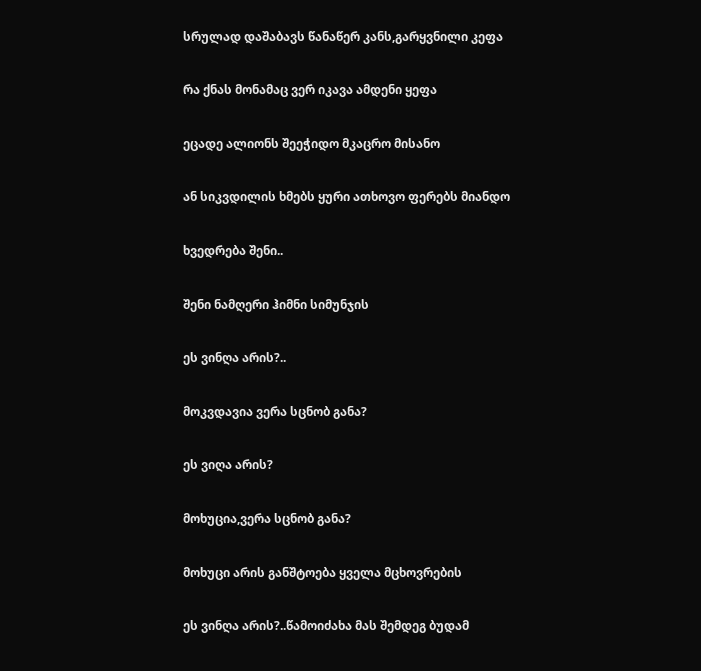სრულად დაშაბავს წანაწერ კანს,გარყვნილი კეფა

რა ქნას მონამაც ვერ იკავა ამდენი ყეფა

ეცადე ალიონს შეეჭიდო მკაცრო მისანო

ან სიკვდილის ხმებს ყური ათხოვო ფერებს მიანდო

ხვედრება შენი..

შენი ნამღერი ჰიმნი სიმუნჯის

ეს ვინღა არის?..

მოკვდავია ვერა სცნობ განა?

ეს ვიღა არის?

მოხუცია,ვერა სცნობ განა?

მოხუცი არის განშტოება ყველა მცხოვრების

ეს ვინღა არის?..წამოიძახა მას შემდეგ ბუდამ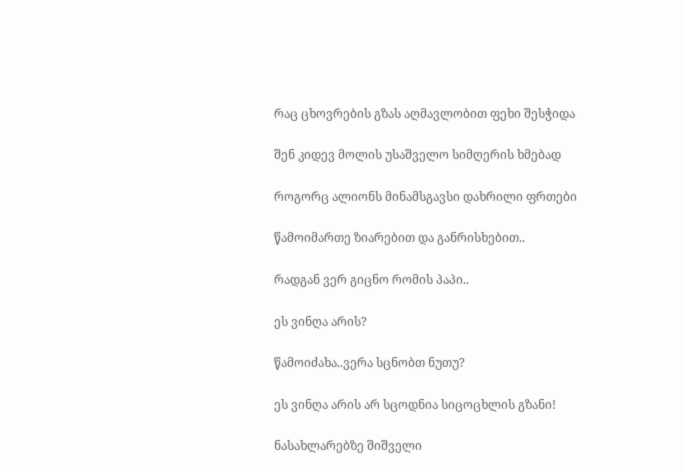რაც ცხოვრების გზას აღმავლობით ფეხი შესჭიდა

შენ კიდევ მოლის უსაშველო სიმღერის ხმებად

როგორც ალიონს მინამსგავსი დახრილი ფრთები

წამოიმართე ზიარებით და განრისხებით..

რადგან ვერ გიცნო რომის პაპი..

ეს ვინღა არის?

წამოიძახა..ვერა სცნობთ ნუთუ?

ეს ვინღა არის არ სცოდნია სიცოცხლის გზანი!

ნასახლარებზე შიშველი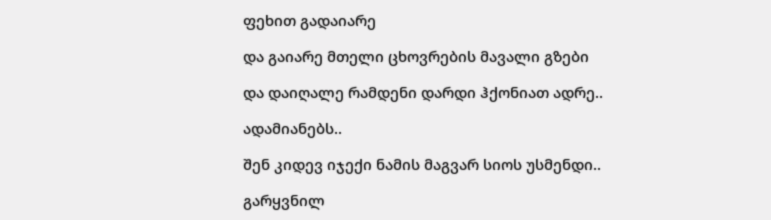ფეხით გადაიარე

და გაიარე მთელი ცხოვრების მავალი გზები

და დაიღალე რამდენი დარდი ჰქონიათ ადრე..

ადამიანებს..

შენ კიდევ იჯექი ნამის მაგვარ სიოს უსმენდი..

გარყვნილ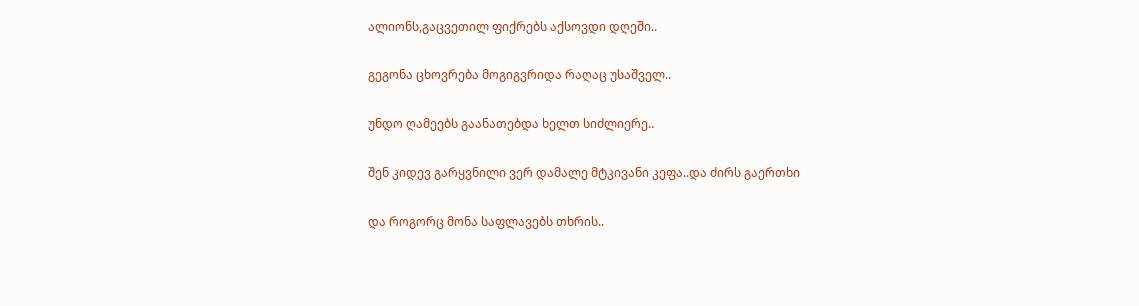ალიონს,გაცვეთილ ფიქრებს აქსოვდი დღეში..

გეგონა ცხოვრება მოგიგვრიდა რაღაც უსაშველ..

უნდო ღამეებს გაანათებდა ხელთ სიძლიერე..

შენ კიდევ გარყვნილი ვერ დამალე მტკივანი კეფა..და ძირს გაერთხი

და როგორც მონა საფლავებს თხრის..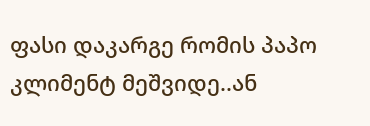ფასი დაკარგე რომის პაპო კლიმენტ მეშვიდე..ან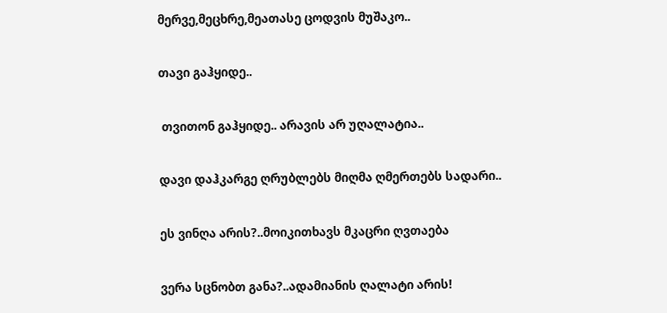მერვე,მეცხრე,მეათასე ცოდვის მუშაკო..

თავი გაჰყიდე..

 თვითონ გაჰყიდე.. არავის არ უღალატია..

დავი დაჰკარგე ღრუბლებს მიღმა ღმერთებს სადარი..

ეს ვინღა არის?..მოიკითხავს მკაცრი ღვთაება

ვერა სცნობთ განა?..ადამიანის ღალატი არის!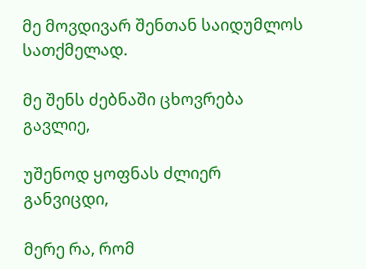მე მოვდივარ შენთან საიდუმლოს სათქმელად.

მე შენს ძებნაში ცხოვრება გავლიე,

უშენოდ ყოფნას ძლიერ განვიცდი,

მერე რა, რომ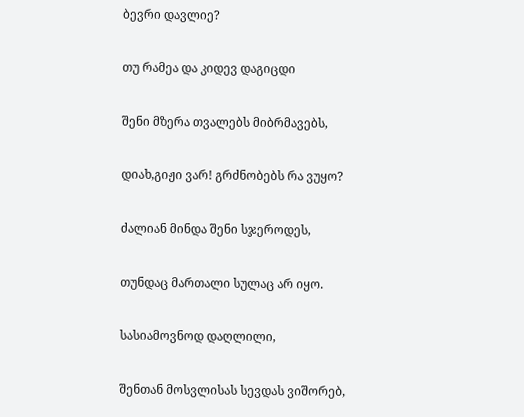ბევრი დავლიე?

თუ რამეა და კიდევ დაგიცდი

შენი მზერა თვალებს მიბრმავებს,

დიახ,გიჟი ვარ! გრძნობებს რა ვუყო?

ძალიან მინდა შენი სჯეროდეს,

თუნდაც მართალი სულაც არ იყო.

სასიამოვნოდ დაღლილი,

შენთან მოსვლისას სევდას ვიშორებ,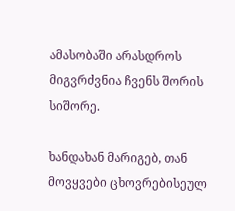ამასობაში არასდროს მიგვრძვნია ჩვენს შორის სიშორე.

ხანდახან მარიგებ, თან მოვყვები ცხოვრებისეულ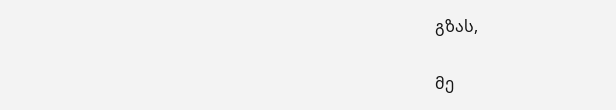გზას,

მე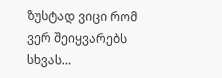ზუსტად ვიცი რომ ვერ შეიყვარებს სხვას…